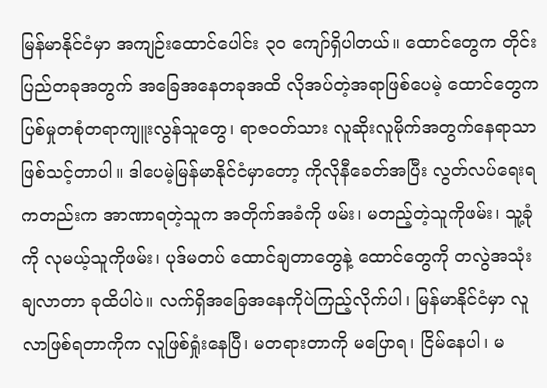မြန်မာနိုင်ငံမှာ အကျဉ်းထောင်ပေါင်း ၃၀ ကျော်ရှိပါတယ်။ ထောင်တွေက တိုင်းပြည်တခုအတွက် အခြေအနေတခုအထိ လိုအပ်တဲ့အရာဖြစ်ပေမဲ့ ထောင်တွေက ပြစ်မှုတစုံတရာကျူးလွန်သူတွေ၊ ရာဇဝတ်သား လူဆိုးလူမိုက်အတွက်နေရာသာ ဖြစ်သင့်တာပါ။ ဒါပေမဲ့မြန်မာနိုင်ငံမှာတော့ ကိုလိုနီခေတ်အပြီး လွတ်လပ်ရေးရကတည်းက အာဏာရတဲ့သူက အတိုက်အခံကို ဖမ်း၊ မတည့်တဲ့သူကိုဖမ်း၊ သူ့ခုံကို လုမယ့်သူကိုဖမ်း၊ ပုဒ်မတပ် ထောင်ချတာတွေနဲ့ ထောင်တွေကို တလွဲအသုံးချလာတာ ခုထိပါပဲ။ လက်ရှိအခြေအနေကိုပဲကြည့်လိုက်ပါ၊ မြန်မာနိုင်ငံမှာ လူလာဖြစ်ရတာကိုက လူဖြစ်ရှုံးနေပြီ၊ မတရားတာကို မပြောရ၊ ငြိမ်နေပါ၊ မ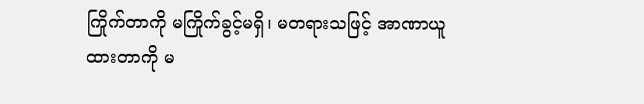ကြိုက်တာကို မကြိုက်ခွင့်မရှိ၊ မတရားသဖြင့် အာဏာယူထားတာကို မ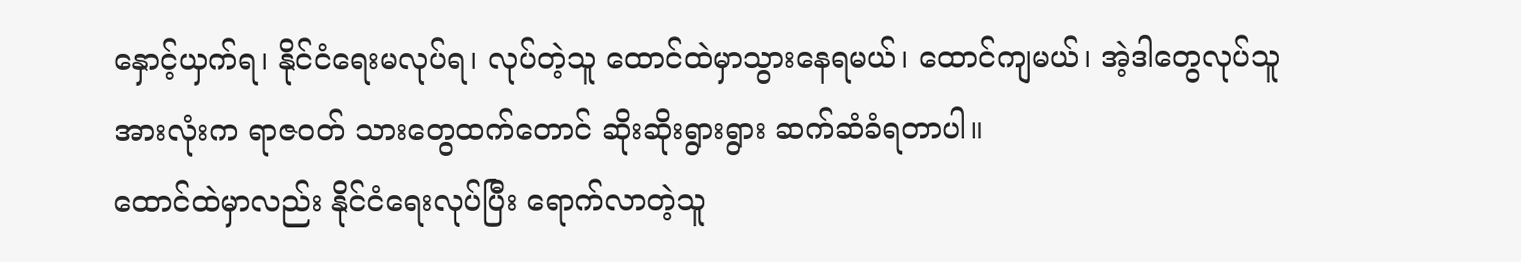နှောင့်ယှက်ရ၊ နိုင်ငံရေးမလုပ်ရ၊ လုပ်တဲ့သူ ထောင်ထဲမှာသွားနေရမယ်၊ ထောင်ကျမယ်၊ အဲ့ဒါတွေလုပ်သူအားလုံးက ရာဇဝတ် သားတွေထက်တောင် ဆိုးဆိုးရွားရွား ဆက်ဆံခံရတာပါ။
ထောင်ထဲမှာလည်း နိုင်ငံရေးလုပ်ပြီး ရောက်လာတဲ့သူ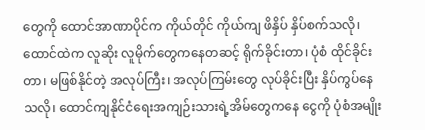တွေကို ထောင်အာဏာပိုင်က ကိုယ်တိုင် ကိုယ်ကျ ဖိနှိပ် နှိပ်စက်သလို၊ ထောင်ထဲက လူဆိုး လူမိုက်တွေကနေတဆင့် ရိုက်ခိုင်းတာ၊ ပုံစံ ထိုင်ခိုင်းတာ၊ မဖြစ်နိုင်တဲ့ အလုပ်ကြီး၊ အလုပ်ကြမ်းတွေ လုပ်ခိုင်းပြီး နှိပ်ကွပ်နေသလို၊ ထောင်ကျနိုင်ငံရေးအကျဉ်းသားရဲ့အိမ်တွေကနေ ငွေကို ပုံစံအမျိုး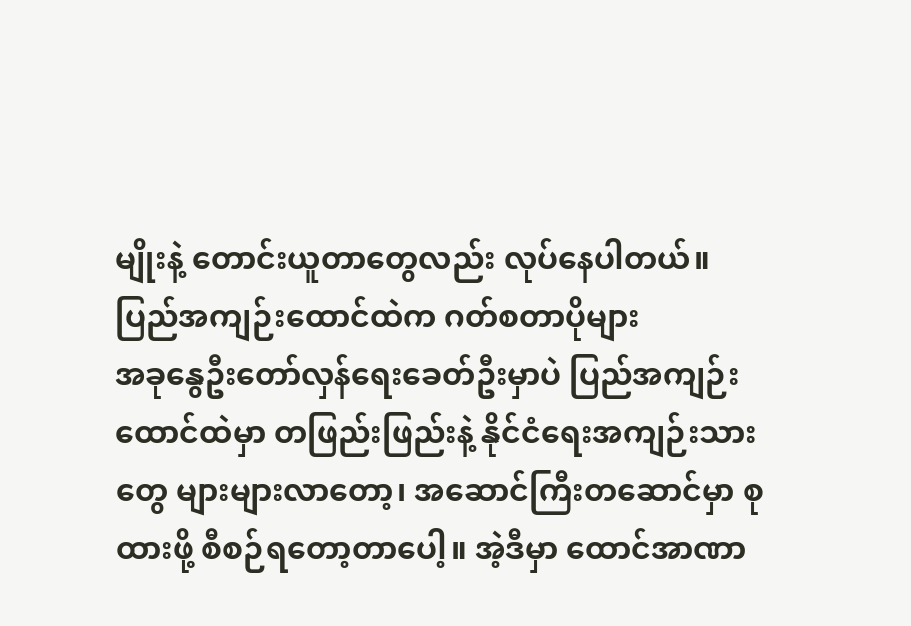မျိုးနဲ့ တောင်းယူတာတွေလည်း လုပ်နေပါတယ်။
ပြည်အကျဉ်းထောင်ထဲက ဂတ်စတာပိုများ
အခုနွေဦးတော်လှန်ရေးခေတ်ဦးမှာပဲ ပြည်အကျဉ်းထောင်ထဲမှာ တဖြည်းဖြည်းနဲ့ နိုင်ငံရေးအကျဉ်းသားတွေ များများလာတော့၊ အဆောင်ကြီးတဆောင်မှာ စုထားဖို့ စီစဉ်ရတော့တာပေါ့။ အဲ့ဒီမှာ ထောင်အာဏာ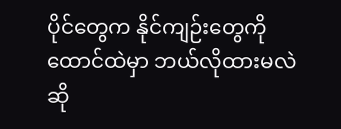ပိုင်တွေက နိုင်ကျဉ်းတွေကို ထောင်ထဲမှာ ဘယ်လိုထားမလဲ ဆို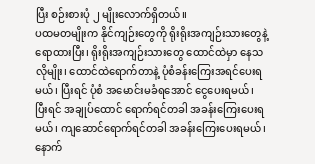ပြီး စဉ်းစားပုံ ၂ မျိုးလောက်ရှိတယ်။
ပထမတမျိုးက နိုင်ကျဉ်းတွေကို ရိုးရိုးအကျဉ်းသားတွေနဲ့ ရောထားပြီး၊ ရိုးရိုးအကျဉ်းသားတွေ ထောင်ထဲမှာ နေသလိုမျိုး၊ ထောင်ထဲရောက်တာနဲ့ ပုံစံခန်းကြေးအရင်ပေးရမယ်၊ ပြီးရင် ပုံစံ အမောင်းမခံရအောင် ငွေပေးရမယ်၊ ပြီးရင် အချုပ်ထောင် ရောက်ရင်တခါ အခန်းကြေးပေးရမယ်၊ ကျဆောင်ရောက်ရင်တခါ အခန်းကြေးပေးရမယ်၊ နောက်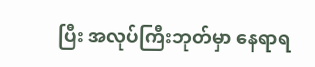ပြီး အလုပ်ကြီးဘုတ်မှာ နေရာရ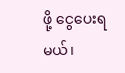ဖို့ ငွေပေးရမယ်၊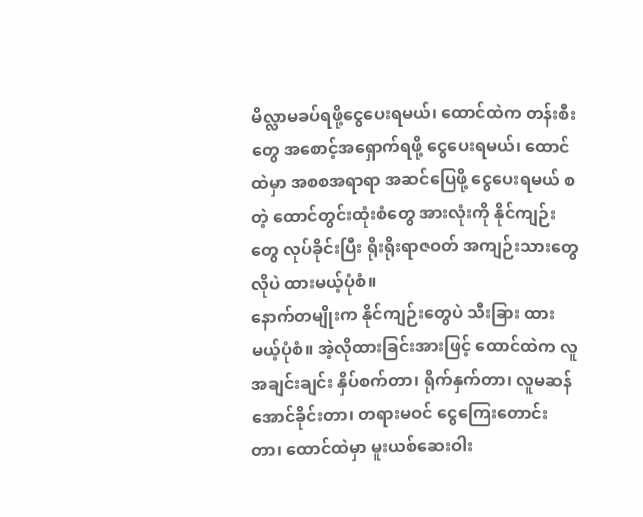မိလ္လာမခပ်ရဖို့ငွေပေးရမယ်၊ ထောင်ထဲက တန်းစီးတွေ အစောင့်အရှောက်ရဖို့ ငွေပေးရမယ်၊ ထောင်ထဲမှာ အစစအရာရာ အဆင်ပြေဖို့ ငွေပေးရမယ် စတဲ့ ထောင်တွင်းထုံးစံတွေ အားလုံးကို နိုင်ကျဉ်းတွေ လုပ်ခိုင်းပြီး ရိုးရိုးရာဇဝတ် အကျဉ်းသားတွေလိုပဲ ထားမယ့်ပုံစံ။
နောက်တမျိုးက နိုင်ကျဉ်းတွေပဲ သီးခြား ထားမယ့်ပုံစံ။ အဲ့လိုထားခြင်းအားဖြင့် ထောင်ထဲက လူအချင်းချင်း နှိပ်စက်တာ၊ ရိုက်နှက်တာ၊ လူမဆန်အောင်ခိုင်းတာ၊ တရားမဝင် ငွေကြေးတောင်းတာ၊ ထောင်ထဲမှာ မူးယစ်ဆေးဝါး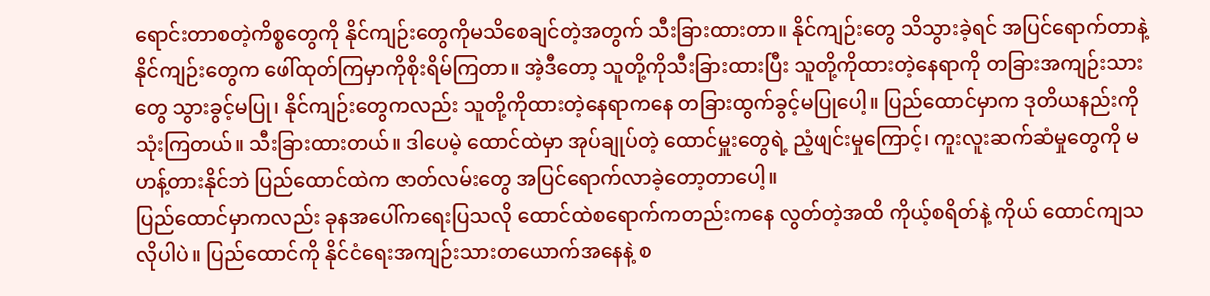ရောင်းတာစတဲ့ကိစ္စတွေကို နိုင်ကျဉ်းတွေကိုမသိစေချင်တဲ့အတွက် သီးခြားထားတာ။ နိုင်ကျဉ်းတွေ သိသွားခဲ့ရင် အပြင်ရောက်တာနဲ့ နိုင်ကျဉ်းတွေက ဖေါ်ထုတ်ကြမှာကိုစိုးရိမ်ကြတာ။ အဲ့ဒီတော့ သူတို့ကိုသီးခြားထားပြီး သူတို့ကိုထားတဲ့နေရာကို တခြားအကျဉ်းသားတွေ သွားခွင့်မပြု၊ နိုင်ကျဉ်းတွေကလည်း သူတို့ကိုထားတဲ့နေရာကနေ တခြားထွက်ခွင့်မပြုပေါ့။ ပြည်ထောင်မှာက ဒုတိယနည်းကိုသုံးကြတယ်။ သီးခြားထားတယ်။ ဒါပေမဲ့ ထောင်ထဲမှာ အုပ်ချုပ်တဲ့ ထောင်မှူးတွေရဲ့ ညံ့ဖျင်းမှုကြောင့်၊ ကူးလူးဆက်ဆံမှုတွေကို မဟန့်တားနိုင်ဘဲ ပြည်ထောင်ထဲက ဇာတ်လမ်းတွေ အပြင်ရောက်လာခဲ့တော့တာပေါ့။
ပြည်ထောင်မှာကလည်း ခုနအပေါ်ကရေးပြသလို ထောင်ထဲစရောက်ကတည်းကနေ လွတ်တဲ့အထိ ကိုယ့်စရိတ်နဲ့ ကိုယ် ထောင်ကျသလိုပါပဲ။ ပြည်ထောင်ကို နိုင်ငံရေးအကျဉ်းသားတယောက်အနေနဲ့ စ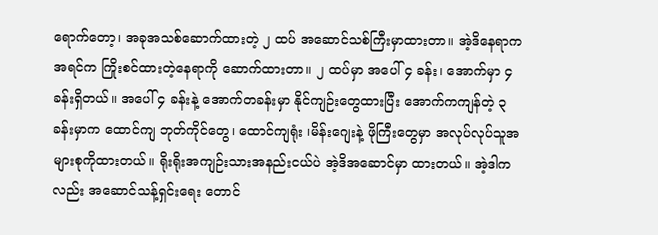ရောက်တော့၊ အခုအသစ်ဆောက်ထားတဲ့ ၂ ထပ် အဆောင်သစ်ကြီးမှာထားတာ။ အဲ့ဒိနေရာကအရင်က ကြိုးစင်ထားတဲ့နေရာကို ဆောက်ထားတာ။ ၂ ထပ်မှာ အပေါ် ၄ ခန်း၊ အောက်မှာ ၄ ခန်းရှိတယ်။ အပေါ် ၄ ခန်းနဲ့ အောက်တခန်းမှာ နိုင်ကျဉ်းတွေထားပြီး အောက်ကကျန်တဲ့ ၃ ခန်းမှာက ထောင်ကျ ဘုတ်ကိုင်တွေ၊ ထောင်ကျရုံး ၊မိန်းဂျေးနဲ့ ဖိုကြီးတွေမှာ အလုပ်လုပ်သူအများစုကိုထားတယ်။ ရိုးရိုးအကျဉ်းသားအနည်းငယ်ပဲ အဲ့ဒိအဆောင်မှာ ထားတယ်။ အဲ့ဒါကလည်း အဆောင်သန့်ရှင်းရေး တောင်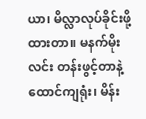ယာ၊ မိလ္လာလုပ်ခိုင်းဖို့ထားတာ။ မနက်မိုးလင်း တန်းဖွင့်တာနဲ့ ထောင်ကျရုံး၊ မိန်း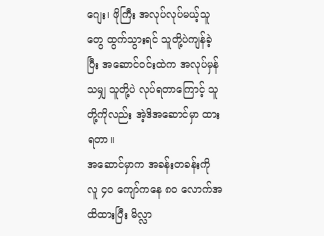ဂျေး၊ ဖိုကြီး အလုပ်လုပ်မယ့်သူတွေ ထွက်သွားရင် သူတို့ပဲကျန်ခဲ့ပြီး အဆောင်ဝင်းထဲက အလုပ်မှန်သမျှ သူတို့ပဲ လုပ်ရတာကြောင့် သူတို့ကိုလည်း အဲ့ဒိအဆောင်မှာ ထားရတာ။
အဆောင်မှာက အခန်းတခန်းကို လူ ၄၀ ကျော်ကနေ ၈၀ လောက်အထိထားပြီး မိလ္လာ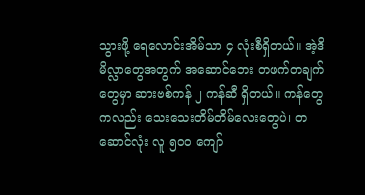သွားဖို့ ရေလောင်းအိမ်သာ ၄ လုံးစီရှိတယ်။ အဲ့ဒိ မိလ္လာတွေအတွက် အဆောင်ဘေး တဖက်တချက်တွေမှာ ဆားဗစ်ကန် ၂ ကန်ဆီ ရှိတယ်။ ကန်တွေကလည်း သေးသေးတိမ်တိမ်လေးတွေပဲ၊ တဆောင်လုံး လူ ၅၀၀ ကျော်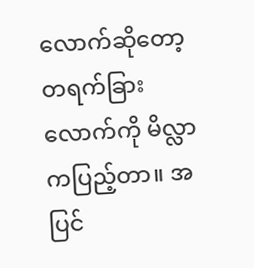လောက်ဆိုတော့ တရက်ခြားလောက်ကို မိလ္လာကပြည့်တာ။ အပြင်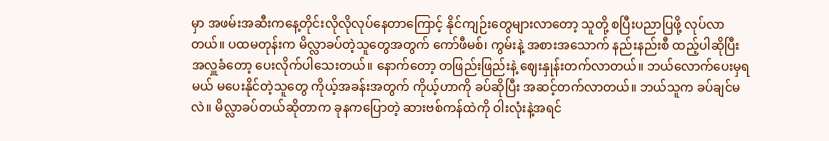မှာ အဖမ်းအဆီးကနေ့တိုင်းလိုလိုလုပ်နေတာကြောင့် နိုင်ကျဉ်းတွေများလာတော့ သူတို့ စပြီးပညာပြဖို့ လုပ်လာတယ်။ ပထမတုန်းက မိလ္လာခပ်တဲ့သူတွေအတွက် ကော်ဖီမစ်၊ ကွမ်းနဲ့ အစားအသောက် နည်းနည်းစီ ထည့်ပါဆိုပြီးအလှူခံတော့ ပေးလိုက်ပါသေးတယ်။ နောက်တော့ တဖြည်းဖြည်းနဲ့ ဈေးနှုန်းတက်လာတယ်။ ဘယ်လောက်ပေးမှရမယ် မပေးနိုင်တဲ့သူတွေ ကိုယ့်အခန်းအတွက် ကိုယ့်ဟာကို ခပ်ဆိုပြီး အဆင့်တက်လာတယ်။ ဘယ်သူက ခပ်ချင်မလဲ။ မိလ္လာခပ်တယ်ဆိုတာက ခုနကပြောတဲ့ ဆားဗစ်ကန်ထဲကို ဝါးလုံးနဲ့အရင်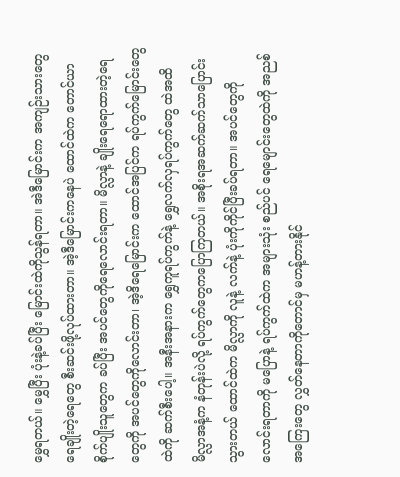မွှေရတယ်။ မွှေပြီး ပုံးနဲ့ခပ်ပြီး မြောင်းထဲကိုသွန်ရတာ။ အဲဒီမြောင်းက အကျဉ်းသားတွေ ရေချိုးတဲ့ရေတွေ စီးဆင်းဖို့လုပ်ထားတာ။ အဲ့ဒီမြောင်းကနေပဲ ထောင်ထဲက တောင်ယာစိုက်ပျိုးသူတွေက ခပ်ပြီး အပင်တွေကိုရေလောင်းရတာ။ မိလ္လာနဲ့ ချိုးရေရောထားတဲ့ရေတွေကို အပင်တွေကိုလောင်းတာ၊ အဲ့ဒိရေမြောင်းက ထောင်အပြင်က ရပ်ကွက်မြောင်းတွေထဲကို ဆက်စီးပေါ့။ အနီးအနားက ရွှေကူရပ်ကွက်နဲ့ ရွှေလက်လှရပ်ကွက်တွေ ထဲအထိ မိလ္လာအနံ့က နံတုန်းပဲလို့ ရပ်ကွက်တွေကပြောကြတယ်။ အစိုးရအဆက်ဆက်သာပြောင်းသွားတယ် ထောင်ထဲက မိလ္လာကို လူနဲ့ လက်နဲ့ ပုံးကိုကိုင်ပြီးခပ်ရတာ။ အပင်တွေကိုလောင်းရတာကို မပြောနဲ့ ရပ်ကွက်ထဲက အများသုံး စည်ပင် ရေမျောင်းတွေထဲကို အညစ်အကြေးတွေ လွှတ်နေတာကိုတောင်မှ မဟန့်တားနိုင်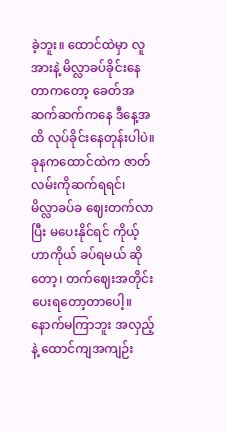ခဲ့ဘူး။ ထောင်ထဲမှာ လူအားနဲ့ မိလ္လာခပ်ခိုင်းနေတာကတော့ ခေတ်အဆက်ဆက်ကနေ ဒီနေ့အထိ လုပ်ခိုင်းနေတုန်းပါပဲ။
ခုနကထောင်ထဲက ဇာတ်လမ်းကိုဆက်ရရင်၊ မိလ္လာခပ်ခ ဈေးတက်လာပြီး မပေးနိုင်ရင် ကိုယ့်ဟာကိုယ် ခပ်ရမယ် ဆိုတော့၊ တက်ဈေးအတိုင်းပေးရတော့တာပေါ့။ နောက်မကြာဘူး အလှည့်နဲ့ ထောင်ကျအကျဉ်း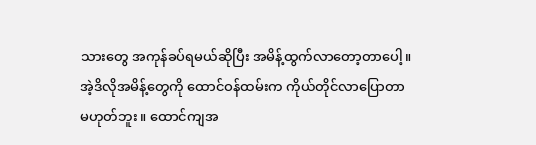သားတွေ အကုန်ခပ်ရမယ်ဆိုပြီး အမိန့်ထွက်လာတော့တာပေါ့။ အဲ့ဒိလိုအမိန့်တွေကို ထောင်ဝန်ထမ်းက ကိုယ်တိုင်လာပြောတာမဟုတ်ဘူး။ ထောင်ကျအ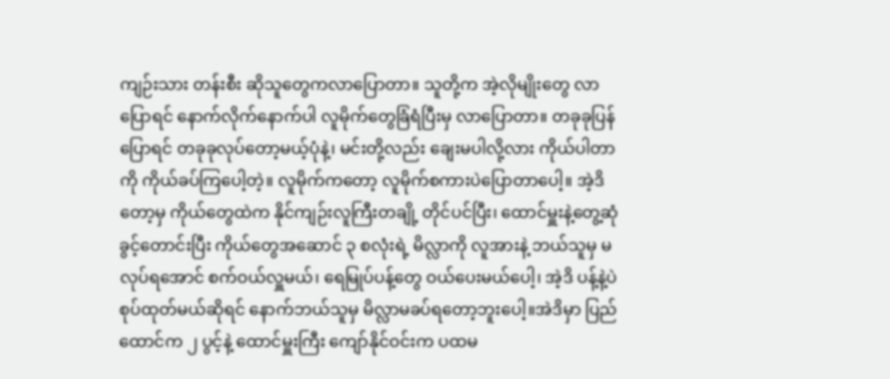ကျဉ်းသား တန်းစီး ဆိုသူတွေကလာပြောတာ။ သူတို့က အဲ့လိုမျိုးတွေ လာပြောရင် နောက်လိုက်နောက်ပါ လူမိုက်တွေခြံရံပြီးမှ လာပြောတာ။ တခုခုပြန်ပြောရင် တခုခုလုပ်တော့မယ့်ပုံနဲ့၊ မင်းတို့လည်း ချေးမပါလို့လား ကိုယ်ပါတာကို ကိုယ်ခပ်ကြပေါ့တဲ့။ လူမိုက်ကတော့ လူမိုက်စကားပဲပြောတာပေါ့။ အဲ့ဒိတော့မှ ကိုယ်တွေထဲက နိုင်ကျဉ်းလူကြီးတချို့ တိုင်ပင်ပြီး၊ ထောင်မှူးနဲ့တွေ့ဆုံခွင့်တောင်းပြီး ကိုယ်တွေအဆောင် ၃ စလုံးရဲ့ မိလ္လာကို လူအားနဲ့ ဘယ်သူမှ မလုပ်ရအောင် စက်ဝယ်လှူမယ်၊ ရေမြုပ်ပန့်တွေ ဝယ်ပေးမယ်ပေါ့၊ အဲ့ဒိ ပန့်နဲ့ပဲ စုပ်ထုတ်မယ်ဆိုရင် နောက်ဘယ်သူမှ မိလ္လာမခပ်ရတော့ဘူးပေါ့။အဲဒိမှာ ပြည်ထောင်က ၂ ပွင့်နဲ့ ထောင်မှူးကြီး ကျော်နိုင်ဝင်းက ပထမ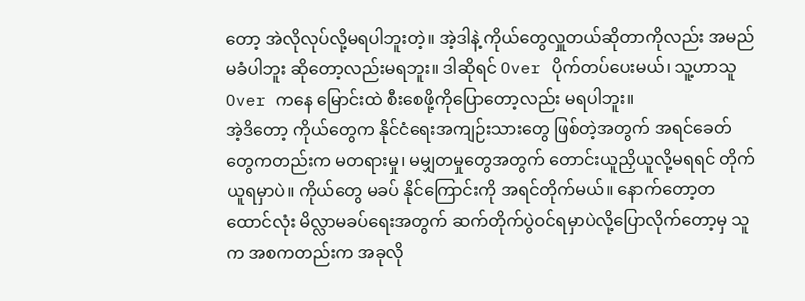တော့ အဲလိုလုပ်လို့မရပါဘူးတဲ့။ အဲ့ဒါနဲ့ ကိုယ်တွေလှူတယ်ဆိုတာကိုလည်း အမည်မခံပါဘူး ဆိုတော့လည်းမရဘူး။ ဒါဆိုရင် Over ပိုက်တပ်ပေးမယ်၊ သူ့ဟာသူ Over ကနေ မြောင်းထဲ စီးစေဖို့ကိုပြောတော့လည်း မရပါဘူး။
အဲ့ဒိတော့ ကိုယ်တွေက နိုင်ငံရေးအကျဉ်းသားတွေ ဖြစ်တဲ့အတွက် အရင်ခေတ်တွေကတည်းက မတရားမှု၊ မမျှတမှုတွေအတွက် တောင်းယူညှိယူလို့မရရင် တိုက်ယူရမှာပဲ။ ကိုယ်တွေ မခပ် နိုင်ကြောင်းကို အရင်တိုက်မယ်။ နောက်တော့တထောင်လုံး မိလ္လာမခပ်ရေးအတွက် ဆက်တိုက်ပွဲဝင်ရမှာပဲလို့ပြောလိုက်တော့မှ သူက အစကတည်းက အခုလို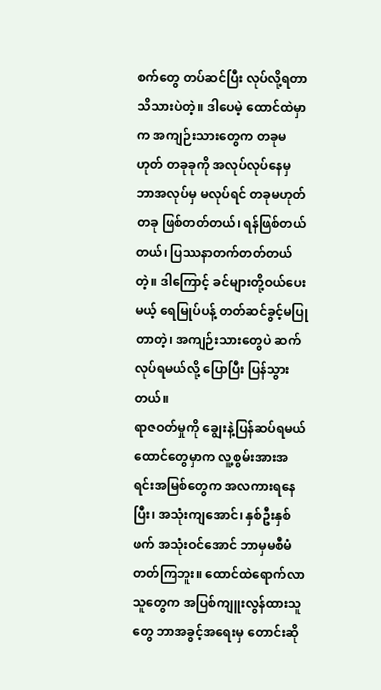စက်တွေ တပ်ဆင်ပြီး လုပ်လို့ရတာ သိသားပဲတဲ့။ ဒါပေမဲ့ ထောင်ထဲမှာက အကျဉ်းသားတွေက တခုမဟုတ် တခုခုကို အလုပ်လုပ်နေမှ ဘာအလုပ်မှ မလုပ်ရင် တခုမဟုတ်တခု ဖြစ်တတ်တယ်၊ ရန်ဖြစ်တယ်တယ်၊ ပြဿနာတက်တတ်တယ်တဲ့။ ဒါကြောင့် ခင်များတို့ဝယ်ပေးမယ့် ရေမြုပ်ပန့် တတ်ဆင်ခွင့်မပြုတာတဲ့၊ အကျဉ်းသားတွေပဲ ဆက်လုပ်ရမယ်လို့ ပြောပြီး ပြန်သွားတယ်။
ရာဇဝတ်မှုကို ချွေးနဲ့ပြန်ဆပ်ရမယ်
ထောင်တွေမှာက လူ့စွမ်းအားအရင်းအမြစ်တွေက အလကားရနေပြီး၊ အသုံးကျအောင်၊ နှစ်ဦးနှစ်ဖက် အသုံးဝင်အောင် ဘာမှမစီမံ တတ်ကြဘူး။ ထောင်ထဲရောက်လာသူတွေက အပြစ်ကျူးလွန်ထားသူတွေ ဘာအခွင့်အရေးမှ တောင်းဆို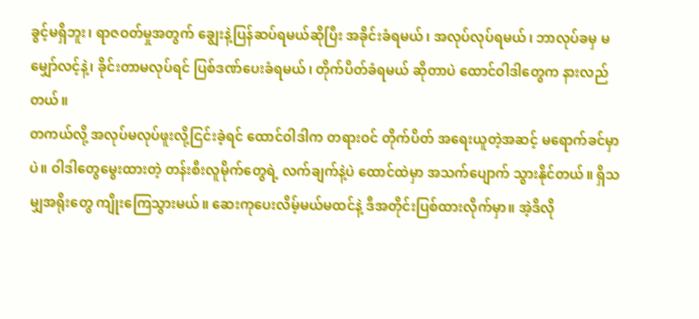ခွင့်မရှိဘူး၊ ရာဇဝတ်မှုအတွက် ချွေးနဲ့ပြန်ဆပ်ရမယ်ဆိုပြီး အခိုင်းခံရမယ်၊ အလုပ်လုပ်ရမယ်၊ ဘာလုပ်ခမှ မမျှော်လင့်နဲ့၊ ခိုင်းတာမလုပ်ရင် ပြစ်ဒဏ်ပေးခံရမယ်၊ တိုက်ပိတ်ခံရမယ် ဆိုတာပဲ ထောင်ဝါဒါတွေက နားလည်တယ်။
တကယ်လို့ အလုပ်မလုပ်ဖူးလို့ငြင်းခဲ့ရင် ထောင်ဝါဒါက တရားဝင် တိုက်ပိတ် အရေးယူတဲ့အဆင့် မရောက်ခင်မှာပဲ။ ဝါဒါတွေမွေးထားတဲ့ တန်းစီးလူမိုက်တွေရဲ့ လက်ချက်နဲ့ပဲ ထောင်ထဲမှာ အသက်ပျောက် သွားနိုင်တယ်။ ရှိသမျှအရိုးတွေ ကျိုးကြေသွားမယ်။ ဆေးကုပေးလိမ့်မယ်မထင်နဲ့ ဒီအတိုင်းပြစ်ထားလိုက်မှာ။ အဲ့ဒိလို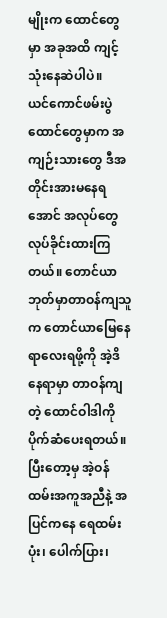မျိုးက ထောင်တွေမှာ အခုအထိ ကျင့်သုံးနေဆဲပါပဲ။
ယင်ကောင်ဖမ်းပွဲ
ထောင်တွေမှာက အကျဉ်းသားတွေ ဒီအတိုင်းအားမနေရအောင် အလုပ်တွေ လုပ်ခိုင်းထားကြတယ်။ တောင်ယာဘုတ်မှာတာဝန်ကျသူက တောင်ယာမြေနေရာလေးရဖို့ကို အဲ့ဒိနေရာမှာ တာဝန်ကျတဲ့ ထောင်ဝါဒါကို ပိုက်ဆံပေးရတယ်။ ပြီးတော့မှ အဲ့ဝန်ထမ်းအကူအညီနဲ့ အပြင်ကနေ ရေထမ်းပုံး၊ ပေါက်ပြား၊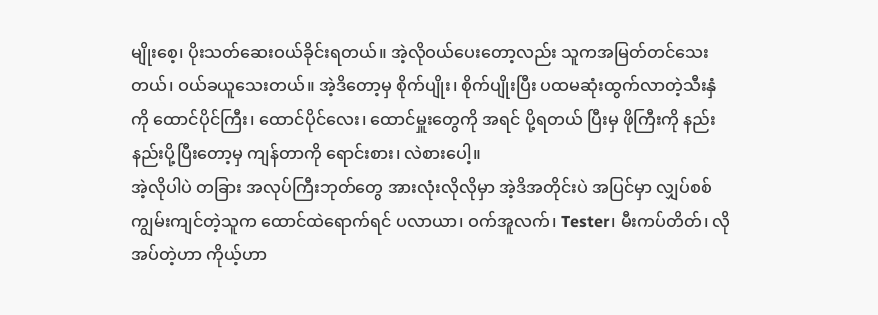မျိုးစေ့၊ ပိုးသတ်ဆေးဝယ်ခိုင်းရတယ်။ အဲ့လိုဝယ်ပေးတော့လည်း သူကအမြတ်တင်သေးတယ်၊ ဝယ်ခယူသေးတယ်။ အဲ့ဒိတော့မှ စိုက်ပျိုး၊ စိုက်ပျိုးပြီး ပထမဆုံးထွက်လာတဲ့သီးနှံကို ထောင်ပိုင်ကြီး၊ ထောင်ပိုင်လေး၊ ထောင်မှူးတွေကို အရင် ပို့ရတယ် ပြီးမှ ဖိုကြီးကို နည်းနည်းပို့ပြီးတော့မှ ကျန်တာကို ရောင်းစား၊ လဲစားပေါ့။
အဲ့လိုပါပဲ တခြား အလုပ်ကြီးဘုတ်တွေ အားလုံးလိုလိုမှာ အဲ့ဒိအတိုင်းပဲ အပြင်မှာ လျှပ်စစ်ကျွမ်းကျင်တဲ့သူက ထောင်ထဲရောက်ရင် ပလာယာ၊ ဝက်အူလက်၊ Tester၊ မီးကပ်တိတ်၊ လိုအပ်တဲ့ဟာ ကိုယ့်ဟာ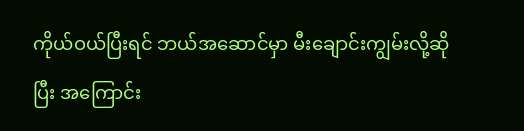ကိုယ်ဝယ်ပြီးရင် ဘယ်အဆောင်မှာ မီးချောင်းကျွမ်းလို့ဆိုပြီး အကြောင်း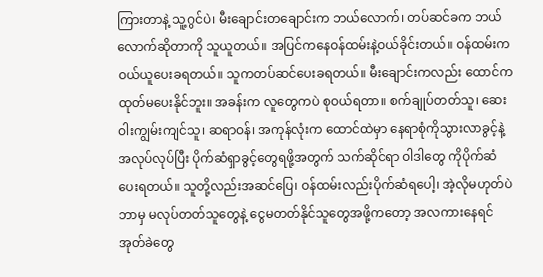ကြားတာနဲ့ သူ့ဂွင်ပဲ၊ မီးချောင်းတချောင်းက ဘယ်လောက်၊ တပ်ဆင်ခက ဘယ်လောက်ဆိုတာကို သူယူတယ်။ အပြင်ကနေဝန်ထမ်းနဲ့ဝယ်ခိုင်းတယ်။ ဝန်ထမ်းက ဝယ်ယူပေးခရတယ်။ သူကတပ်ဆင်ပေးခရတယ်။ မီးချောင်းကလည်း ထောင်ကထုတ်မပေးနိုင်ဘူး။ အခန်းက လူတွေကပဲ စုဝယ်ရတာ။ စက်ချုပ်တတ်သူ၊ ဆေးဝါးကျွမ်းကျင်သူ၊ ဆရာဝန်၊ အကုန်လုံးက ထောင်ထဲမှာ နေရာစုံကိုသွားလာခွင့်နဲ့ အလုပ်လုပ်ပြီး ပိုက်ဆံရှာခွင့်တွေရဖို့အတွက် သက်ဆိုင်ရာ ဝါဒါတွေ ကိုပိုက်ဆံပေးရတယ်။ သူတို့လည်းအဆင်ပြေ၊ ဝန်ထမ်းလည်းပိုက်ဆံရပေါ့၊ အဲ့လိုမဟုတ်ပဲ ဘာမှ မလုပ်တတ်သူတွေနဲ့ ငွေမတတ်နိုင်သူတွေအဖို့ကတော့ အလကားနေရင် အုတ်ခဲတွေ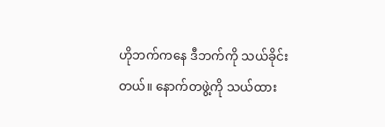ဟိုဘက်ကနေ ဒီဘက်ကို သယ်ခိုင်းတယ်။ နောက်တဖွဲ့ကို သယ်ထား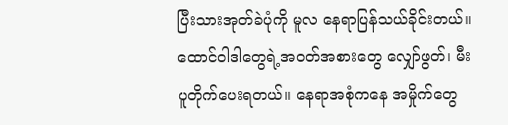ပြီးသားအုတ်ခဲပုံကို မူလ နေရာပြန်သယ်ခိုင်းတယ်။ ထောင်ဝါဒါတွေရဲ့အဝတ်အစားတွေ လျှော်ဖွတ်၊ မီးပူတိုက်ပေးရတယ်။ နေရာအစုံကနေ အမှိုက်တွေ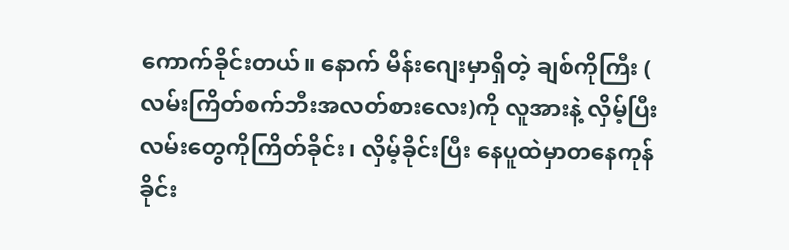ကောက်ခိုင်းတယ်။ နောက် မိန်းဂျေးမှာရှိတဲ့ ချစ်ကိုကြီး ( လမ်းကြိတ်စက်ဘီးအလတ်စားလေး)ကို လူအားနဲ့ လှိမ့်ပြီး လမ်းတွေကိုကြိတ်ခိုင်း၊ လှိမ့်ခိုင်းပြီး နေပူထဲမှာတနေကုန် ခိုင်း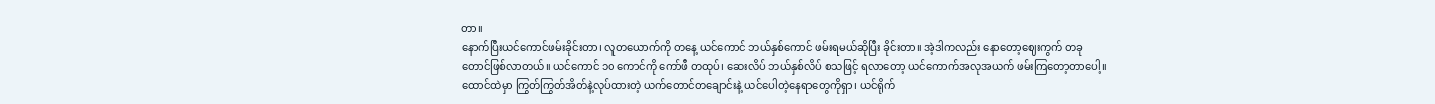တာ။
နောက်ပြီးယင်ကောင်ဖမ်းခိုင်းတာ၊ လူတယောက်ကို တနေ့ ယင်ကောင် ဘယ်နှစ်ကောင် ဖမ်းရမယ်ဆိုပြီး ခိုင်းတာ။ အဲ့ဒါကလည်း နောတော့ဈေးကွက် တခုတောင်ဖြစ်လာတယ်။ ယင်ကောင် ၁၀ ကောင်ကို ကော်ဖီ တထုပ်၊ ဆေးလိပ် ဘယ်နှစ်လိပ် စသဖြင့် ရလာတော့ ယင်ကောက်အလုအယက် ဖမ်းကြတော့တာပေါ့။ ထောင်ထဲမှာ ကြွတ်ကြွတ်အိတ်နဲ့လုပ်ထားတဲ့ ယက်တောင်တချောင်းနဲ့ ယင်ပေါတဲ့နေရာတွေကိုရှာ၊ ယင်ရိုက်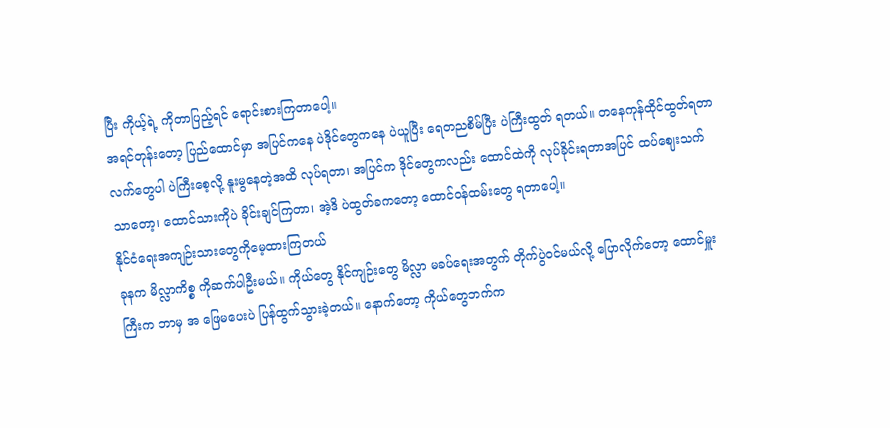ပြီး ကိုယ့်ရဲ့ ကိုတာပြည့်ရင် ရောင်းစားကြတာပေါ့။
အရင်တုန်းတော့ ပြည်ထောင်မှာ အပြင်ကနေ ပဲဒိုင်တွေကနေ ပဲယူပြီး ရေတညစိမ်ပြီး ပဲကြီးထွတ် ရတယ်။ တနေကုန်ထိုင်ထွတ်ရတာ လက်တွေပါ ပဲကြီးစေ့လို့ နူးမွနေတဲ့အထိ လုပ်ရတာ၊ အပြင်က ဒိုင်တွေကလည်း ထောင်ထဲကို လုပ်ခိုင်းရတာအပြင် ထပ်ဈေးသက်သာတော့၊ ထောင်သားကိုပဲ ခိုင်းချင်ကြတာ၊ အဲ့ဒိ ပဲထွတ်ခကတော့ ထောင်ဝန်ထမ်းတွေ ရတာပေါ့။
နိုင်ငံရေးအကျဉ်းသားတွေကိုမေ့ထားကြတယ်
ခုနက မိလ္လာကိစ္စ ကိုဆက်ပါဦးမယ်။ ကိုယ်တွေ နိုင်ကျဉ်းတွေ မိလ္လာ မခပ်ရေးအတွက် တိုက်ပွဲဝင်မယ်လို့ ပြောလိုက်တော့ ထောင်မှူးကြီးက ဘာမှ အ ဖြေမပေးပဲ ပြန်ထွက်သွားခဲ့တယ်။ နောက်တော့ ကိုယ်တွေဘက်က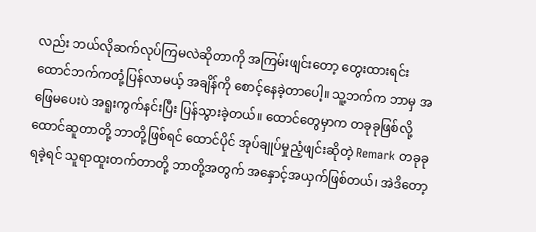လည်း ဘယ်လိုဆက်လုပ်ကြမလဲဆိုတာကို အကြမ်းဖျင်းတော့ တွေးထားရင်း ထောင်ဘက်ကတုံ့ပြန်လာမယ့် အချိန်ကို စောင့်နေခဲ့တာပေါ့။ သူ့ဘက်က ဘာမှ အဖြေမပေးပဲ အရူးကွက်နင်းပြီး ပြန်သွားခဲ့တယ်။ ထောင်တွေမှာက တခုခုဖြစ်လို့ ထောင်ဆူတာတို့ ဘာတို့ဖြစ်ရင် ထောင်ပိုင် အုပ်ချုပ်မှုညံ့ဖျင်းဆိုတဲ့ Remark တခုခု ရခဲ့ရင် သူရာထူးတက်တာတို့ ဘာတို့အတွက် အနှောင့်အယှက်ဖြစ်တယ်၊ အဲဒိတော့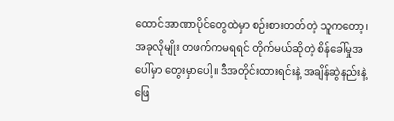ထောင်အာဏာပိုင်တွေထဲမှာ စဉ်းစားတတ်တဲ့ သူကတော့၊ အခုလိုမျိုး တဖက်ကမရရင် တိုက်မယ်ဆိုတဲ့ စိန်ခေါ်မှုအပေါ်မှာ တွေးမှာပေါ့။ ဒီအတိုင်းထားရင်းနဲ့ အချိန်ဆွဲနည်းနဲ့ ဖြေ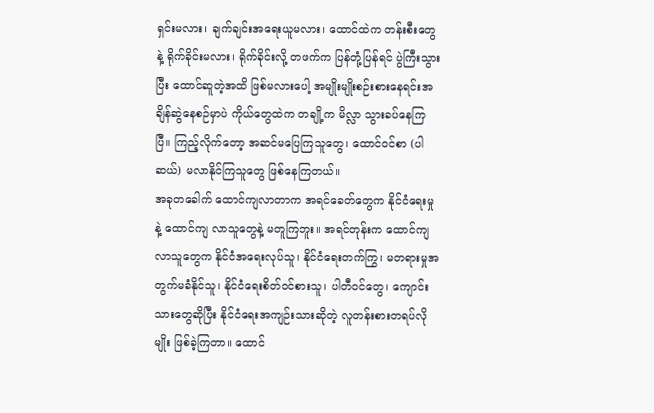ရှင်းမလား၊ ချက်ချင်းအရေးယူမလား၊ ထောင်ထဲက တန်းစီးတွေနဲ့ ရိုက်ခိုင်းမလား၊ ရိုက်ခိုင်းလို့ တဖက်က ပြန်တုံ့ပြန်ရင် ပွဲကြီးသွားပြီး ထောင်ဆူတဲ့အထိ ဖြစ်မလားပေါ့ အမျိုးမျိုးစဉ်းစားနေရင်းအချိန်ဆွဲနေစဉ်မှာပဲ ကိုယ်တွေထဲက တချို့က မိလ္လာ သွားခပ်နေကြပြီ။ ကြည့်လိုက်တော့ အဆင်မပြေကြသူတွေ၊ ထောင်ဝင်စာ (ပါဆယ်) မလာနိုင်ကြသူတွေ ဖြစ်နေကြတယ်။
အခုတခေါက် ထောင်ကျလာတာက အရင်ခေတ်တွေက နိုင်ငံရေးမှုနဲ့ ထောင်ကျ လာသူတွေနဲ့ မတူကြဘူး။ အရင်တုန်းက ထောင်ကျလာသူတွေက နိုင်ငံအရေးလုပ်သူ၊ နိုင်ငံရေးတက်ကြွ၊ မတရားမှုအတွက်မခံနိုင်သူ၊ နိုင်ငံရေးစိတ်ဝင်စားသူ၊ ပါတီဝင်တွေ၊ ကျောင်းသားတွေဆိုပြီး နိုင်ငံရေးအကျဉ်းသားဆိုတဲ့ လူတန်းစားတရပ်လိုမျိုး ဖြစ်ခဲ့ကြတာ။ ထောင်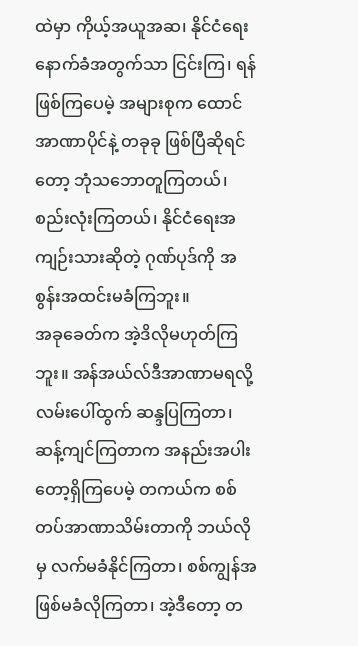ထဲမှာ ကိုယ့်အယူအဆ၊ နိုင်ငံရေးနောက်ခံအတွက်သာ ငြင်းကြ၊ ရန်ဖြစ်ကြပေမဲ့ အများစုက ထောင်အာဏာပိုင်နဲ့ တခုခု ဖြစ်ပြီဆိုရင်တော့ ဘုံသဘောတူကြတယ်၊ စည်းလုံးကြတယ်၊ နိုင်ငံရေးအကျဉ်းသားဆိုတဲ့ ဂုဏ်ပုဒ်ကို အစွန်းအထင်းမခံကြဘူး။
အခုခေတ်က အဲ့ဒိလိုမဟုတ်ကြဘူး။ အန်အယ်လ်ဒီအာဏာမရလို့ လမ်းပေါ်ထွက် ဆန္ဒပြကြတာ၊ ဆန့်ကျင်ကြတာက အနည်းအပါးတော့ရှိကြပေမဲ့ တကယ်က စစ်တပ်အာဏာသိမ်းတာကို ဘယ်လိုမှ လက်မခံနိုင်ကြတာ၊ စစ်ကျွန်အဖြစ်မခံလိုကြတာ၊ အဲ့ဒီတော့ တ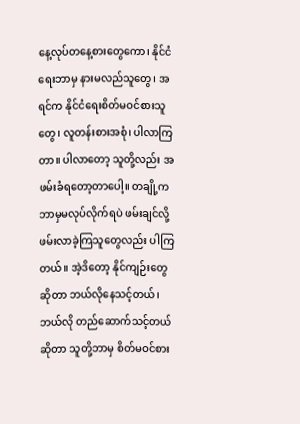နေ့လုပ်တနေ့စားတွေကော၊ နိုင်ငံရေးဘာမှ နားမလည်သူတွေ၊ အရင်က နိုင်ငံရေးစိတ်မဝင်စားသူတွေ၊ လူတန်းစားအစုံ၊ ပါလာကြတာ။ ပါလာတော့ သူတို့လည်း အဖမ်းခံရတော့တာပေါ့။ တချို့ကဘာမှမလုပ်လိုက်ရပဲ ဖမ်းချင်လို့ ဖမ်းလာခဲ့ကြသူတွေလည်း ပါကြတယ်။ အဲ့ဒိတော့ နိုင်ကျဉ်းတွေ ဆိုတာ ဘယ်လိုနေသင့်တယ်၊ ဘယ်လို တည်ဆောက်သင့်တယ်ဆိုတာ သူတို့ဘာမှ စိတ်မဝင်စား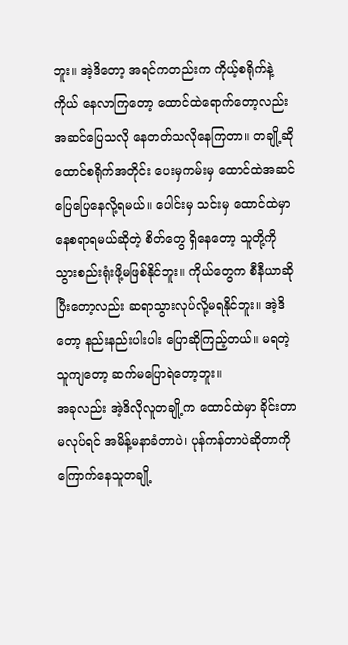ဘူး။ အဲ့ဒိတော့ အရင်ကတည်းက ကိုယ့်စရိုက်နဲ့ကိုယ် နေလာကြတော့ ထောင်ထဲရောက်တော့လည်း အဆင်ပြေသလို နေတတ်သလိုနေကြတာ။ တချို့ဆို ထောင်စရိုက်အတိုင်း ပေးမှကမ်းမှ ထောင်ထဲအဆင်ပြေပြေနေလို့ရမယ်။ ပေါင်းမှ သင်းမှ ထောင်ထဲမှာ နေစရာရမယ်ဆိုတဲ့ စိတ်တွေ ရှိနေတော့ သူတို့ကို သွားစည်းရုံးဖို့မဖြစ်နိုင်ဘူး။ ကိုယ်တွေက စီနီယာဆိုပြီးတော့လည်း ဆရာသွားလုပ်လို့မရနိုင်ဘူး။ အဲ့ဒိတော့ နည်းနည်းပါးပါး ပြောဆိုကြည့်တယ်။ မရတဲ့သူကျတော့ ဆက်မပြောရဲတော့ဘူး။
အခုလည်း အဲ့ဒိလိုလူတချို့က ထောင်ထဲမှာ ခိုင်းတာမလုပ်ရင် အမိန့်မနာခံတာပဲ၊ ပုန်ကန်တာပဲဆိုတာကို ကြောက်နေသူတချို့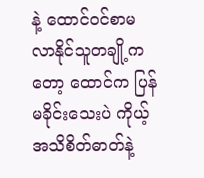နဲ့ ထောင်ဝင်စာမလာနိုင်သူတချို့ကတော့ ထောင်က ပြန်မခိုင်းသေးပဲ ကိုယ့်အသိစိတ်ဓာတ်နဲ့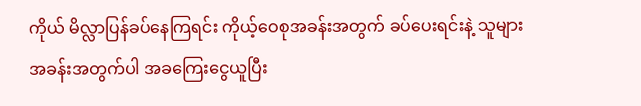ကိုယ် မိလ္လာပြန်ခပ်နေကြရင်း ကိုယ့်ဝေစုအခန်းအတွက် ခပ်ပေးရင်းနဲ့ သူများအခန်းအတွက်ပါ အခကြေးငွေယူပြီး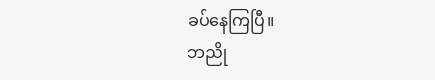ခပ်နေကြပြီ။
ဘညို